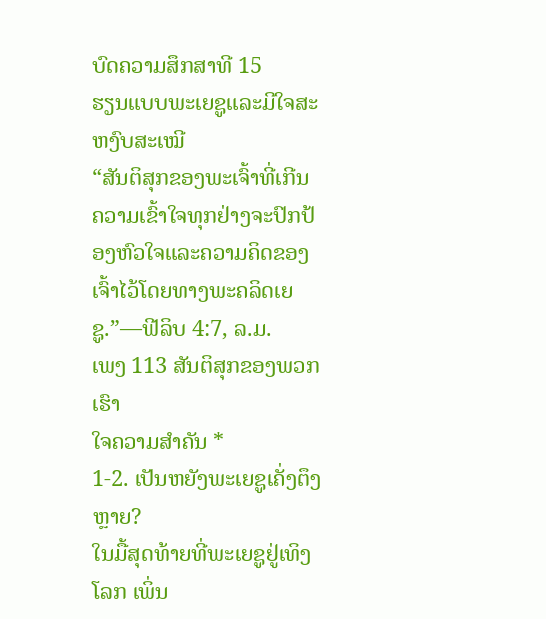ບົດຄວາມສຶກສາທີ 15
ຮຽນແບບພະເຍຊູແລະມີໃຈສະຫງົບສະເໝີ
“ສັນຕິສຸກຂອງພະເຈົ້າທີ່ເກີນຄວາມເຂົ້າໃຈທຸກຢ່າງຈະປົກປ້ອງຫົວໃຈແລະຄວາມຄິດຂອງເຈົ້າໄວ້ໂດຍທາງພະຄລິດເຍຊູ.”—ຟີລິບ 4:7, ລ.ມ.
ເພງ 113 ສັນຕິສຸກຂອງພວກເຮົາ
ໃຈຄວາມສຳຄັນ *
1-2. ເປັນຫຍັງພະເຍຊູເຄັ່ງຕຶງຫຼາຍ?
ໃນມື້ສຸດທ້າຍທີ່ພະເຍຊູຢູ່ເທິງໂລກ ເພິ່ນ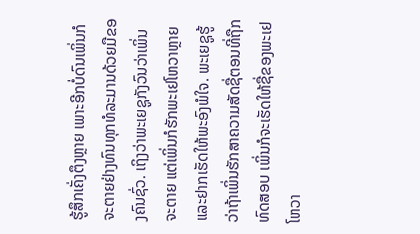ຮູ້ສຶກເຄັ່ງຕຶງຫຼາຍ ເພາະອີກບໍ່ດົນເພິ່ນກໍຈະຕາຍຢ່າງທົນທຸກທໍລະມານດ້ວຍມືຂອງຄົນຊົ່ວ. ເຖິງວ່າພະເຍຊູກັງວົນວ່າເພິ່ນຈະຕາຍ ແຕ່ເພິ່ນກໍຮັກພະເຢໂຫວາຫຼາຍແລະຢາກເຮັດໃຫ້ພະອົງພໍໃຈ. ພະເຍຊູຮູ້ວ່າຖ້າເພິ່ນຮັກສາຄວາມສັດຊື່ຕອນທີ່ຖືກທົດສອບ ເພິ່ນກໍຈະເຮັດໃຫ້ຊື່ຂອງພະເຢໂຫວາ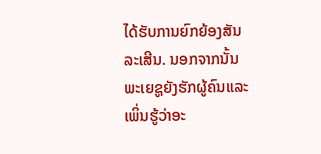ໄດ້ຮັບການຍົກຍ້ອງສັນລະເສີນ. ນອກຈາກນັ້ນ ພະເຍຊູຍັງຮັກຜູ້ຄົນແລະເພິ່ນຮູ້ວ່າອະ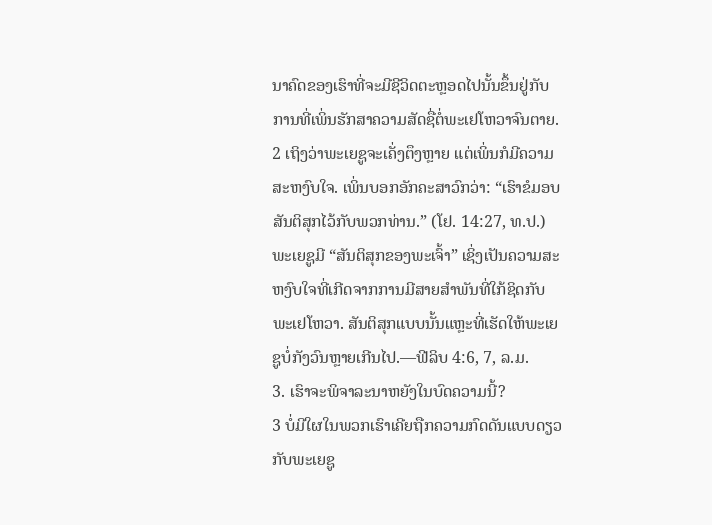ນາຄົດຂອງເຮົາທີ່ຈະມີຊີວິດຕະຫຼອດໄປນັ້ນຂຶ້ນຢູ່ກັບການທີ່ເພິ່ນຮັກສາຄວາມສັດຊື່ຕໍ່ພະເຢໂຫວາຈົນຕາຍ.
2 ເຖິງວ່າພະເຍຊູຈະເຄັ່ງຕຶງຫຼາຍ ແຕ່ເພິ່ນກໍມີຄວາມສະຫງົບໃຈ. ເພິ່ນບອກອັກຄະສາວົກວ່າ: “ເຮົາຂໍມອບສັນຕິສຸກໄວ້ກັບພວກທ່ານ.” (ໂຢ. 14:27, ທ.ປ.) ພະເຍຊູມີ “ສັນຕິສຸກຂອງພະເຈົ້າ” ເຊິ່ງເປັນຄວາມສະຫງົບໃຈທີ່ເກີດຈາກການມີສາຍສຳພັນທີ່ໃກ້ຊິດກັບພະເຢໂຫວາ. ສັນຕິສຸກແບບນັ້ນແຫຼະທີ່ເຮັດໃຫ້ພະເຍຊູບໍ່ກັງວົນຫຼາຍເກີນໄປ.—ຟີລິບ 4:6, 7, ລ.ມ.
3. ເຮົາຈະພິຈາລະນາຫຍັງໃນບົດຄວາມນີ້?
3 ບໍ່ມີໃຜໃນພວກເຮົາເຄີຍຖືກຄວາມກົດດັນແບບດຽວກັບພະເຍຊູ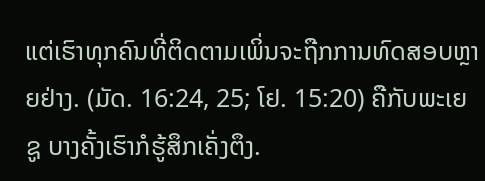ແຕ່ເຮົາທຸກຄົນທີ່ຕິດຕາມເພິ່ນຈະຖືກການທົດສອບຫຼາຍຢ່າງ. (ມັດ. 16:24, 25; ໂຢ. 15:20) ຄືກັບພະເຍຊູ ບາງຄັ້ງເຮົາກໍຮູ້ສຶກເຄັ່ງຕຶງ.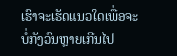ເຮົາຈະເຮັດແນວໃດເພື່ອຈະບໍ່ກັງວົນຫຼາຍເກີນໄປ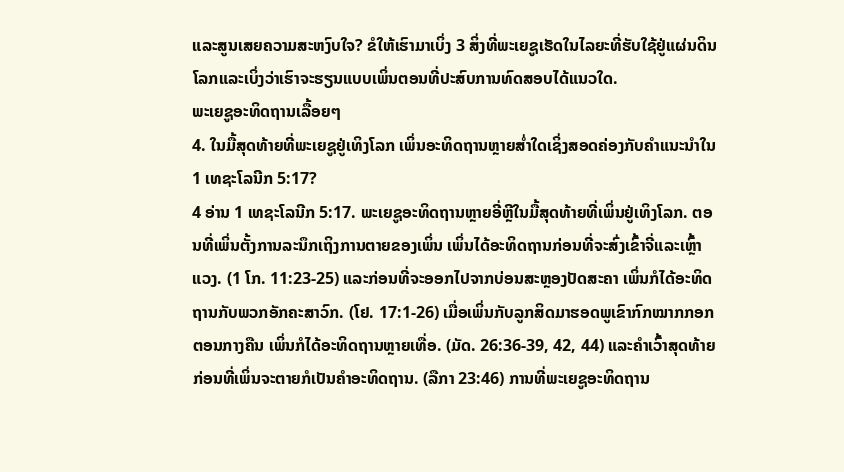ແລະສູນເສຍຄວາມສະຫງົບໃຈ? ຂໍໃຫ້ເຮົາມາເບິ່ງ 3 ສິ່ງທີ່ພະເຍຊູເຮັດໃນໄລຍະທີ່ຮັບໃຊ້ຢູ່ແຜ່ນດິນໂລກແລະເບິ່ງວ່າເຮົາຈະຮຽນແບບເພິ່ນຕອນທີ່ປະສົບການທົດສອບໄດ້ແນວໃດ.
ພະເຍຊູອະທິດຖານເລື້ອຍໆ
4. ໃນມື້ສຸດທ້າຍທີ່ພະເຍຊູຢູ່ເທິງໂລກ ເພິ່ນອະທິດຖານຫຼາຍສ່ຳໃດເຊິ່ງສອດຄ່ອງກັບຄຳແນະນຳໃນ 1 ເທຊະໂລນີກ 5:17?
4 ອ່ານ 1 ເທຊະໂລນີກ 5:17. ພະເຍຊູອະທິດຖານຫຼາຍອີ່ຫຼີໃນມື້ສຸດທ້າຍທີ່ເພິ່ນຢູ່ເທິງໂລກ. ຕອນທີ່ເພິ່ນຕັ້ງການລະນຶກເຖິງການຕາຍຂອງເພິ່ນ ເພິ່ນໄດ້ອະທິດຖານກ່ອນທີ່ຈະສົ່ງເຂົ້າຈີ່ແລະເຫຼົ້າແວງ. (1 ໂກ. 11:23-25) ແລະກ່ອນທີ່ຈະອອກໄປຈາກບ່ອນສະຫຼອງປັດສະຄາ ເພິ່ນກໍໄດ້ອະທິດຖານກັບພວກອັກຄະສາວົກ. (ໂຢ. 17:1-26) ເມື່ອເພິ່ນກັບລູກສິດມາຮອດພູເຂົາກົກໝາກກອກຕອນກາງຄືນ ເພິ່ນກໍໄດ້ອະທິດຖານຫຼາຍເທື່ອ. (ມັດ. 26:36-39, 42, 44) ແລະຄຳເວົ້າສຸດທ້າຍກ່ອນທີ່ເພິ່ນຈະຕາຍກໍເປັນຄຳອະທິດຖານ. (ລືກາ 23:46) ການທີ່ພະເຍຊູອະທິດຖານ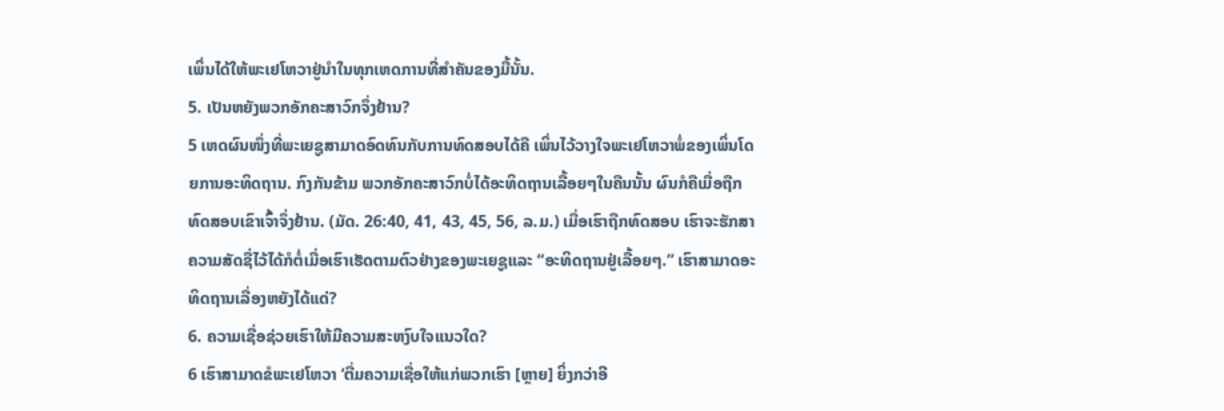ເພິ່ນໄດ້ໃຫ້ພະເຢໂຫວາຢູ່ນຳໃນທຸກເຫດການທີ່ສຳຄັນຂອງມື້ນັ້ນ.
5. ເປັນຫຍັງພວກອັກຄະສາວົກຈຶ່ງຢ້ານ?
5 ເຫດຜົນໜຶ່ງທີ່ພະເຍຊູສາມາດອົດທົນກັບການທົດສອບໄດ້ຄື ເພິ່ນໄວ້ວາງໃຈພະເຢໂຫວາພໍ່ຂອງເພິ່ນໂດຍການອະທິດຖານ. ກົງກັນຂ້າມ ພວກອັກຄະສາວົກບໍ່ໄດ້ອະທິດຖານເລື້ອຍໆໃນຄືນນັ້ນ ຜົນກໍຄືເມື່ອຖືກທົດສອບເຂົາເຈົ້າຈຶ່ງຢ້ານ. (ມັດ. 26:40, 41, 43, 45, 56, ລ.ມ.) ເມື່ອເຮົາຖືກທົດສອບ ເຮົາຈະຮັກສາຄວາມສັດຊື່ໄວ້ໄດ້ກໍຕໍ່ເມື່ອເຮົາເຮັດຕາມຕົວຢ່າງຂອງພະເຍຊູແລະ “ອະທິດຖານຢູ່ເລື້ອຍໆ.” ເຮົາສາມາດອະທິດຖານເລື່ອງຫຍັງໄດ້ແດ່?
6. ຄວາມເຊື່ອຊ່ວຍເຮົາໃຫ້ມີຄວາມສະຫງົບໃຈແນວໃດ?
6 ເຮົາສາມາດຂໍພະເຢໂຫວາ ‘ຕື່ມຄວາມເຊື່ອໃຫ້ແກ່ພວກເຮົາ [ຫຼາຍ] ຍິ່ງກວ່າອີ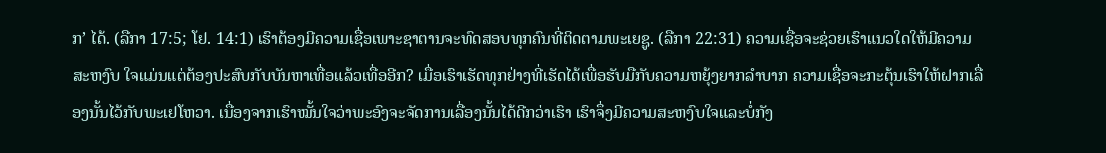ກ’ ໄດ້. (ລືກາ 17:5; ໂຢ. 14:1) ເຮົາຕ້ອງມີຄວາມເຊື່ອເພາະຊາຕານຈະທົດສອບທຸກຄົນທີ່ຕິດຕາມພະເຍຊູ. (ລືກາ 22:31) ຄວາມເຊື່ອຈະຊ່ວຍເຮົາແນວໃດໃຫ້ມີຄວາມສະຫງົບ ໃຈແມ່ນແຕ່ຕ້ອງປະສົບກັບບັນຫາເທື່ອແລ້ວເທື່ອອີກ? ເມື່ອເຮົາເຮັດທຸກຢ່າງທີ່ເຮັດໄດ້ເພື່ອຮັບມືກັບຄວາມຫຍຸ້ງຍາກລຳບາກ ຄວາມເຊື່ອຈະກະຕຸ້ນເຮົາໃຫ້ຝາກເລື່ອງນັ້ນໄວ້ກັບພະເຢໂຫວາ. ເນື່ອງຈາກເຮົາໝັ້ນໃຈວ່າພະອົງຈະຈັດການເລື່ອງນັ້ນໄດ້ດີກວ່າເຮົາ ເຮົາຈຶ່ງມີຄວາມສະຫງົບໃຈແລະບໍ່ກັງ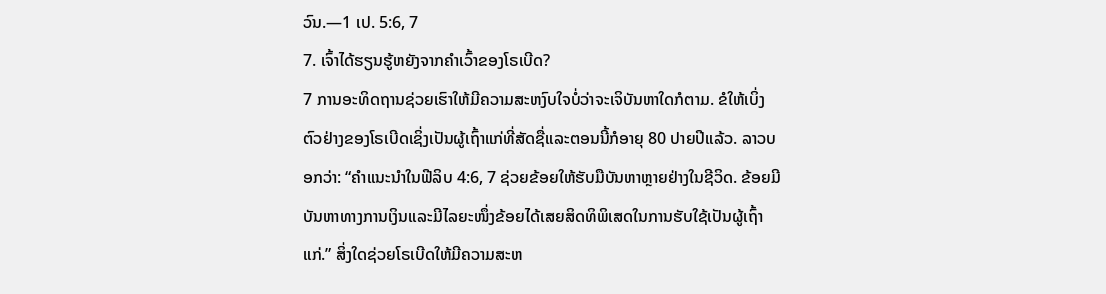ວົນ.—1 ເປ. 5:6, 7
7. ເຈົ້າໄດ້ຮຽນຮູ້ຫຍັງຈາກຄຳເວົ້າຂອງໂຣເບີດ?
7 ການອະທິດຖານຊ່ວຍເຮົາໃຫ້ມີຄວາມສະຫງົບໃຈບໍ່ວ່າຈະເຈິບັນຫາໃດກໍຕາມ. ຂໍໃຫ້ເບິ່ງຕົວຢ່າງຂອງໂຣເບີດເຊິ່ງເປັນຜູ້ເຖົ້າແກ່ທີ່ສັດຊື່ແລະຕອນນີ້ກໍອາຍຸ 80 ປາຍປີແລ້ວ. ລາວບອກວ່າ: “ຄຳແນະນຳໃນຟີລິບ 4:6, 7 ຊ່ວຍຂ້ອຍໃຫ້ຮັບມືບັນຫາຫຼາຍຢ່າງໃນຊີວິດ. ຂ້ອຍມີບັນຫາທາງການເງິນແລະມີໄລຍະໜຶ່ງຂ້ອຍໄດ້ເສຍສິດທິພິເສດໃນການຮັບໃຊ້ເປັນຜູ້ເຖົ້າແກ່.” ສິ່ງໃດຊ່ວຍໂຣເບີດໃຫ້ມີຄວາມສະຫ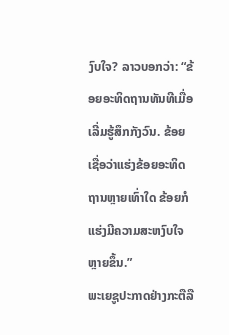ງົບໃຈ? ລາວບອກວ່າ: “ຂ້ອຍອະທິດຖານທັນທີເມື່ອເລີ່ມຮູ້ສຶກກັງວົນ. ຂ້ອຍເຊື່ອວ່າແຮ່ງຂ້ອຍອະທິດຖານຫຼາຍເທົ່າໃດ ຂ້ອຍກໍແຮ່ງມີຄວາມສະຫງົບໃຈຫຼາຍຂຶ້ນ.”
ພະເຍຊູປະກາດຢ່າງກະຕືລື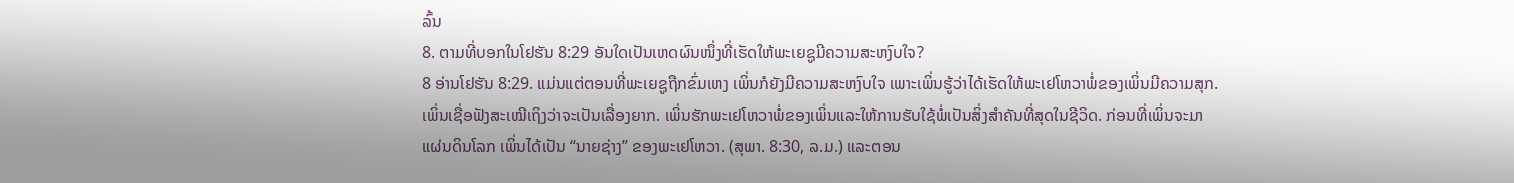ລົ້ນ
8. ຕາມທີ່ບອກໃນໂຢຮັນ 8:29 ອັນໃດເປັນເຫດຜົນໜຶ່ງທີ່ເຮັດໃຫ້ພະເຍຊູມີຄວາມສະຫງົບໃຈ?
8 ອ່ານໂຢຮັນ 8:29. ແມ່ນແຕ່ຕອນທີ່ພະເຍຊູຖືກຂົ່ມເຫງ ເພິ່ນກໍຍັງມີຄວາມສະຫງົບໃຈ ເພາະເພິ່ນຮູ້ວ່າໄດ້ເຮັດໃຫ້ພະເຢໂຫວາພໍ່ຂອງເພິ່ນມີຄວາມສຸກ. ເພິ່ນເຊື່ອຟັງສະເໝີເຖິງວ່າຈະເປັນເລື່ອງຍາກ. ເພິ່ນຮັກພະເຢໂຫວາພໍ່ຂອງເພິ່ນແລະໃຫ້ການຮັບໃຊ້ພໍ່ເປັນສິ່ງສຳຄັນທີ່ສຸດໃນຊີວິດ. ກ່ອນທີ່ເພິ່ນຈະມາແຜ່ນດິນໂລກ ເພິ່ນໄດ້ເປັນ “ນາຍຊ່າງ” ຂອງພະເຢໂຫວາ. (ສຸພາ. 8:30, ລ.ມ.) ແລະຕອນ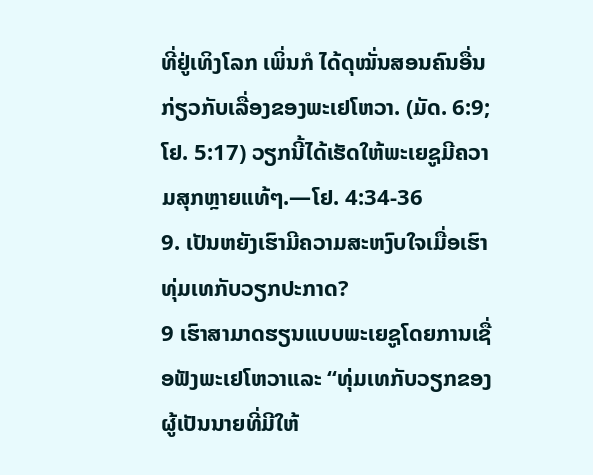ທີ່ຢູ່ເທິງໂລກ ເພິ່ນກໍ ໄດ້ດຸໝັ່ນສອນຄົນອື່ນກ່ຽວກັບເລື່ອງຂອງພະເຢໂຫວາ. (ມັດ. 6:9; ໂຢ. 5:17) ວຽກນີ້ໄດ້ເຮັດໃຫ້ພະເຍຊູມີຄວາມສຸກຫຼາຍແທ້ໆ.—ໂຢ. 4:34-36
9. ເປັນຫຍັງເຮົາມີຄວາມສະຫງົບໃຈເມື່ອເຮົາທຸ່ມເທກັບວຽກປະກາດ?
9 ເຮົາສາມາດຮຽນແບບພະເຍຊູໂດຍການເຊື່ອຟັງພະເຢໂຫວາແລະ “ທຸ່ມເທກັບວຽກຂອງຜູ້ເປັນນາຍທີ່ມີໃຫ້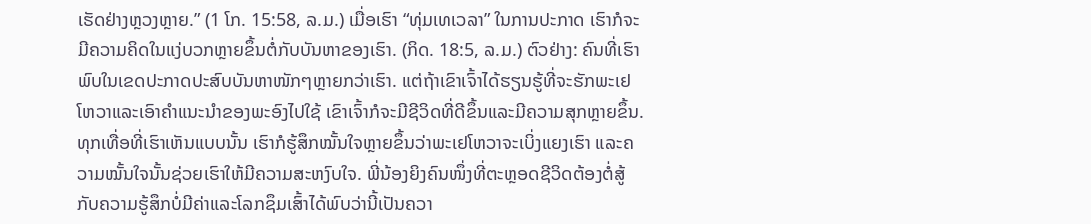ເຮັດຢ່າງຫຼວງຫຼາຍ.” (1 ໂກ. 15:58, ລ.ມ.) ເມື່ອເຮົາ “ທຸ່ມເທເວລາ” ໃນການປະກາດ ເຮົາກໍຈະມີຄວາມຄິດໃນແງ່ບວກຫຼາຍຂຶ້ນຕໍ່ກັບບັນຫາຂອງເຮົາ. (ກິດ. 18:5, ລ.ມ.) ຕົວຢ່າງ: ຄົນທີ່ເຮົາພົບໃນເຂດປະກາດປະສົບບັນຫາໜັກໆຫຼາຍກວ່າເຮົາ. ແຕ່ຖ້າເຂົາເຈົ້າໄດ້ຮຽນຮູ້ທີ່ຈະຮັກພະເຢໂຫວາແລະເອົາຄຳແນະນຳຂອງພະອົງໄປໃຊ້ ເຂົາເຈົ້າກໍຈະມີຊີວິດທີ່ດີຂຶ້ນແລະມີຄວາມສຸກຫຼາຍຂຶ້ນ. ທຸກເທື່ອທີ່ເຮົາເຫັນແບບນັ້ນ ເຮົາກໍຮູ້ສຶກໝັ້ນໃຈຫຼາຍຂຶ້ນວ່າພະເຢໂຫວາຈະເບິ່ງແຍງເຮົາ ແລະຄວາມໝັ້ນໃຈນັ້ນຊ່ວຍເຮົາໃຫ້ມີຄວາມສະຫງົບໃຈ. ພີ່ນ້ອງຍິງຄົນໜຶ່ງທີ່ຕະຫຼອດຊີວິດຕ້ອງຕໍ່ສູ້ກັບຄວາມຮູ້ສຶກບໍ່ມີຄ່າແລະໂລກຊຶມເສົ້າໄດ້ພົບວ່ານີ້ເປັນຄວາ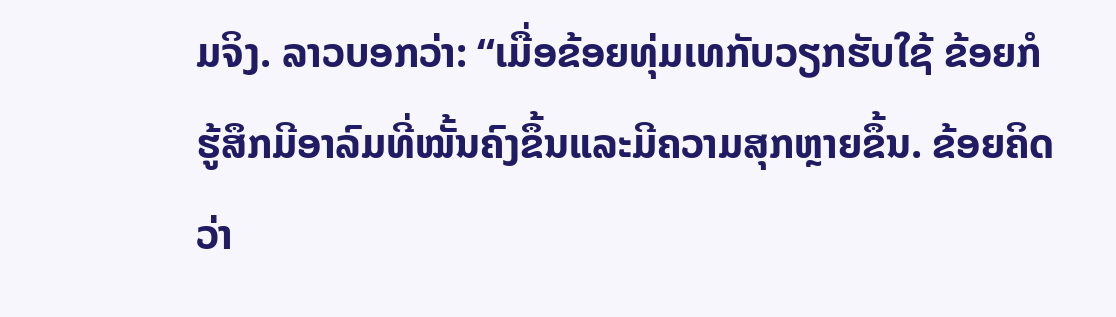ມຈິງ. ລາວບອກວ່າ: “ເມື່ອຂ້ອຍທຸ່ມເທກັບວຽກຮັບໃຊ້ ຂ້ອຍກໍຮູ້ສຶກມີອາລົມທີ່ໝັ້ນຄົງຂຶ້ນແລະມີຄວາມສຸກຫຼາຍຂຶ້ນ. ຂ້ອຍຄິດວ່າ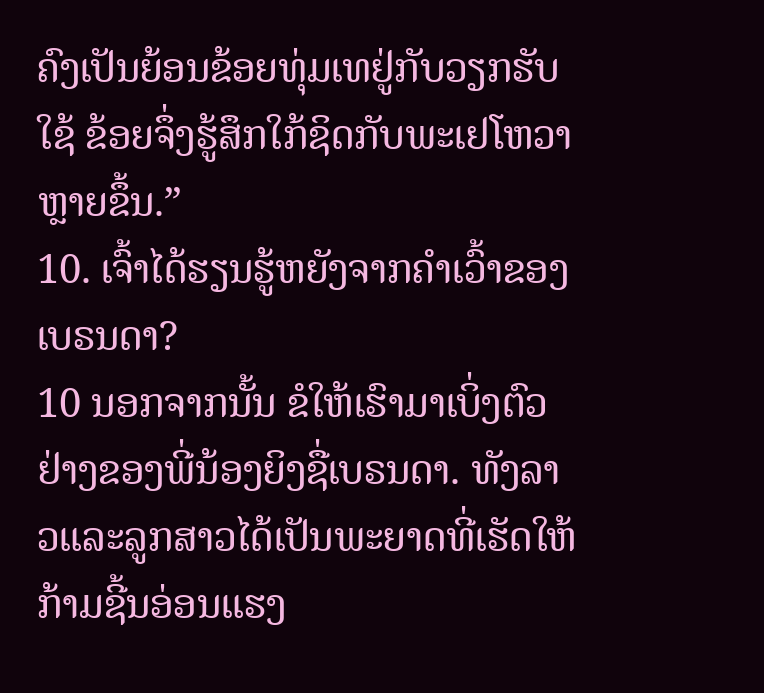ຄົງເປັນຍ້ອນຂ້ອຍທຸ່ມເທຢູ່ກັບວຽກຮັບໃຊ້ ຂ້ອຍຈຶ່ງຮູ້ສຶກໃກ້ຊິດກັບພະເຢໂຫວາຫຼາຍຂຶ້ນ.”
10. ເຈົ້າໄດ້ຮຽນຮູ້ຫຍັງຈາກຄຳເວົ້າຂອງເບຣນດາ?
10 ນອກຈາກນັ້ນ ຂໍໃຫ້ເຮົາມາເບິ່ງຕົວຢ່າງຂອງພີ່ນ້ອງຍິງຊື່ເບຣນດາ. ທັງລາວແລະລູກສາວໄດ້ເປັນພະຍາດທີ່ເຮັດໃຫ້ກ້າມຊີ້ນອ່ອນແຮງ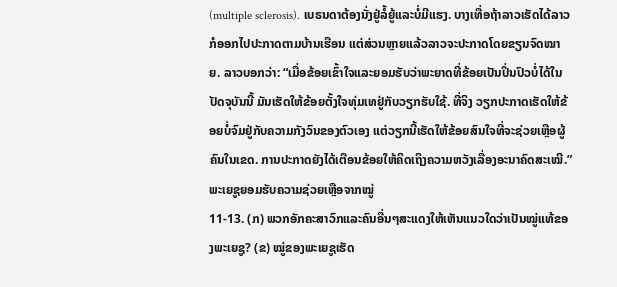(multiple sclerosis). ເບຣນດາຕ້ອງນັ່ງຢູ່ລໍ້ຍູ້ແລະບໍ່ມີແຮງ. ບາງເທື່ອຖ້າລາວເຮັດໄດ້ລາວກໍອອກໄປປະກາດຕາມບ້ານເຮືອນ ແຕ່ສ່ວນຫຼາຍແລ້ວລາວຈະປະກາດໂດຍຂຽນຈົດໝາຍ. ລາວບອກວ່າ: “ເມື່ອຂ້ອຍເຂົ້າໃຈແລະຍອມຮັບວ່າພະຍາດທີ່ຂ້ອຍເປັນປິ່ນປົວບໍ່ໄດ້ໃນປັດຈຸບັນນີ້ ມັນເຮັດໃຫ້ຂ້ອຍຕັ້ງໃຈທຸ່ມເທຢູ່ກັບວຽກຮັບໃຊ້. ທີ່ຈິງ ວຽກປະກາດເຮັດໃຫ້ຂ້ອຍບໍ່ຈົມຢູ່ກັບຄວາມກັງວົນຂອງຕົວເອງ ແຕ່ວຽກນີ້ເຮັດໃຫ້ຂ້ອຍສົນໃຈທີ່ຈະຊ່ວຍເຫຼືອຜູ້ຄົນໃນເຂດ. ການປະກາດຍັງໄດ້ເຕືອນຂ້ອຍໃຫ້ຄິດເຖິງຄວາມຫວັງເລື່ອງອະນາຄົດສະເໝີ.”
ພະເຍຊູຍອມຮັບຄວາມຊ່ວຍເຫຼືອຈາກໝູ່
11-13. (ກ) ພວກອັກຄະສາວົກແລະຄົນອື່ນໆສະແດງໃຫ້ເຫັນແນວໃດວ່າເປັນໝູ່ແທ້ຂອງພະເຍຊູ? (ຂ) ໝູ່ຂອງພະເຍຊູເຮັດ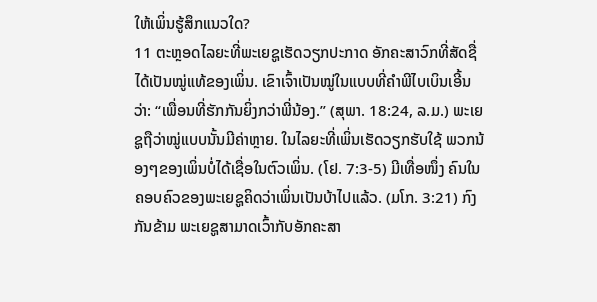ໃຫ້ເພິ່ນຮູ້ສຶກແນວໃດ?
11 ຕະຫຼອດໄລຍະທີ່ພະເຍຊູເຮັດວຽກປະກາດ ອັກຄະສາວົກທີ່ສັດຊື່ໄດ້ເປັນໝູ່ແທ້ຂອງເພິ່ນ. ເຂົາເຈົ້າເປັນໝູ່ໃນແບບທີ່ຄຳພີໄບເບິນເອີ້ນວ່າ: “ເພື່ອນທີ່ຮັກກັນຍິ່ງກວ່າພີ່ນ້ອງ.” (ສຸພາ. 18:24, ລ.ມ.) ພະເຍຊູຖືວ່າໝູ່ແບບນັ້ນມີຄ່າຫຼາຍ. ໃນໄລຍະທີ່ເພິ່ນເຮັດວຽກຮັບໃຊ້ ພວກນ້ອງໆຂອງເພິ່ນບໍ່ໄດ້ເຊື່ອໃນຕົວເພິ່ນ. (ໂຢ. 7:3-5) ມີເທື່ອໜຶ່ງ ຄົນໃນຄອບຄົວຂອງພະເຍຊູຄິດວ່າເພິ່ນເປັນບ້າໄປແລ້ວ. (ມໂກ. 3:21) ກົງກັນຂ້າມ ພະເຍຊູສາມາດເວົ້າກັບອັກຄະສາ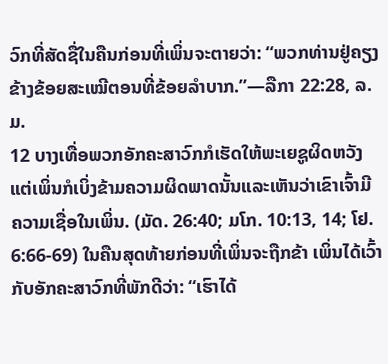ວົກທີ່ສັດຊື່ໃນຄືນກ່ອນທີ່ເພິ່ນຈະຕາຍວ່າ: “ພວກທ່ານຢູ່ຄຽງຂ້າງຂ້ອຍສະເໝີຕອນທີ່ຂ້ອຍລຳບາກ.”—ລືກາ 22:28, ລ.ມ.
12 ບາງເທື່ອພວກອັກຄະສາວົກກໍເຮັດໃຫ້ພະເຍຊູຜິດຫວັງ ແຕ່ເພິ່ນກໍເບິ່ງຂ້າມຄວາມຜິດພາດນັ້ນແລະເຫັນວ່າເຂົາເຈົ້າມີຄວາມເຊື່ອໃນເພິ່ນ. (ມັດ. 26:40; ມໂກ. 10:13, 14; ໂຢ. 6:66-69) ໃນຄືນສຸດທ້າຍກ່ອນທີ່ເພິ່ນຈະຖືກຂ້າ ເພິ່ນໄດ້ເວົ້າກັບອັກຄະສາວົກທີ່ພັກດີວ່າ: “ເຮົາໄດ້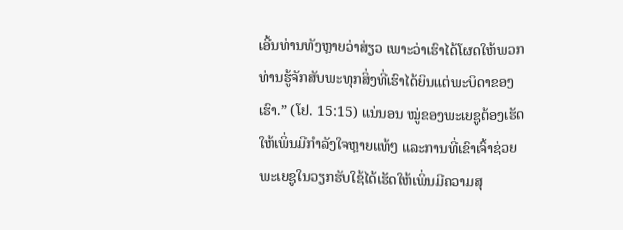ເອີ້ນທ່ານທັງຫຼາຍວ່າສ່ຽວ ເພາະວ່າເຮົາໄດ້ໂຜດໃຫ້ພວກທ່ານຮູ້ຈັກສັບພະທຸກສິ່ງທີ່ເຮົາໄດ້ຍິນແຕ່ພະບິດາຂອງເຮົາ.” (ໂຢ. 15:15) ແນ່ນອນ ໝູ່ຂອງພະເຍຊູຕ້ອງເຮັດໃຫ້ເພິ່ນມີກຳລັງໃຈຫຼາຍແທ້ໆ ແລະການທີ່ເຂົາເຈົ້າຊ່ວຍພະເຍຊູໃນວຽກຮັບໃຊ້ໄດ້ເຮັດໃຫ້ເພິ່ນມີຄວາມສຸ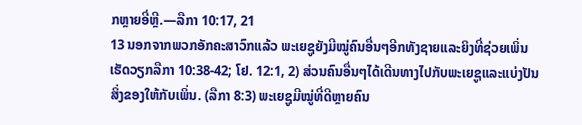ກຫຼາຍອີ່ຫຼີ.—ລືກາ 10:17, 21
13 ນອກຈາກພວກອັກຄະສາວົກແລ້ວ ພະເຍຊູຍັງມີໝູ່ຄົນອື່ນໆອີກທັງຊາຍແລະຍິງທີ່ຊ່ວຍເພິ່ນເຮັດວຽກລືກາ 10:38-42; ໂຢ. 12:1, 2) ສ່ວນຄົນອື່ນໆໄດ້ເດີນທາງໄປກັບພະເຍຊູແລະແບ່ງປັນສິ່ງຂອງໃຫ້ກັບເພິ່ນ. (ລືກາ 8:3) ພະເຍຊູມີໝູ່ທີ່ດີຫຼາຍຄົນ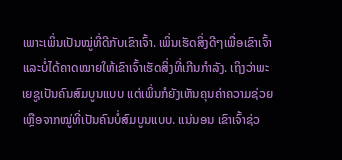ເພາະເພິ່ນເປັນໝູ່ທີ່ດີກັບເຂົາເຈົ້າ. ເພິ່ນເຮັດສິ່ງດີໆເພື່ອເຂົາເຈົ້າແລະບໍ່ໄດ້ຄາດໝາຍໃຫ້ເຂົາເຈົ້າເຮັດສິ່ງທີ່ເກີນກຳລັງ. ເຖິງວ່າພະເຍຊູເປັນຄົນສົມບູນແບບ ແຕ່ເພິ່ນກໍຍັງເຫັນຄຸນຄ່າຄວາມຊ່ວຍເຫຼືອຈາກໝູ່ທີ່ເປັນຄົນບໍ່ສົມບູນແບບ. ແນ່ນອນ ເຂົາເຈົ້າຊ່ວ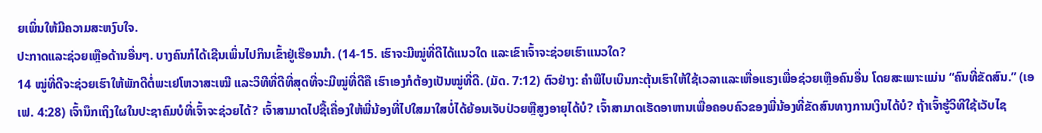ຍເພິ່ນໃຫ້ມີຄວາມສະຫງົບໃຈ.
ປະກາດແລະຊ່ວຍເຫຼືອດ້ານອື່ນໆ. ບາງຄົນກໍໄດ້ເຊີນເພິ່ນໄປກິນເຂົ້າຢູ່ເຮືອນນຳ. (14-15. ເຮົາຈະມີໝູ່ທີ່ດີໄດ້ແນວໃດ ແລະເຂົາເຈົ້າຈະຊ່ວຍເຮົາແນວໃດ?
14 ໝູ່ທີ່ດີຈະຊ່ວຍເຮົາໃຫ້ພັກດີຕໍ່ພະເຢໂຫວາສະເໝີ ແລະວິທີທີ່ດີທີ່ສຸດທີ່ຈະມີໝູ່ທີ່ດີຄື ເຮົາເອງກໍຕ້ອງເປັນໝູ່ທີ່ດີ. (ມັດ. 7:12) ຕົວຢ່າງ: ຄຳພີໄບເບິນກະຕຸ້ນເຮົາໃຫ້ໃຊ້ເວລາແລະເຫື່ອແຮງເພື່ອຊ່ວຍເຫຼືອຄົນອື່ນ ໂດຍສະເພາະແມ່ນ “ຄົນທີ່ຂັດສົນ.” (ເອເຟ. 4:28) ເຈົ້ານຶກເຖິງໃຜໃນປະຊາຄົມບໍທີ່ເຈົ້າຈະຊ່ວຍໄດ້? ເຈົ້າສາມາດໄປຊື້ເຄື່ອງໃຫ້ພີ່ນ້ອງທີ່ໄປໃສມາໃສບໍ່ໄດ້ຍ້ອນເຈັບປ່ວຍຫຼືສູງອາຍຸໄດ້ບໍ? ເຈົ້າສາມາດເຮັດອາຫານເພື່ອຄອບຄົວຂອງພີ່ນ້ອງທີ່ຂັດສົນທາງການເງິນໄດ້ບໍ? ຖ້າເຈົ້າຮູ້ວິທີໃຊ້ເວັບໄຊ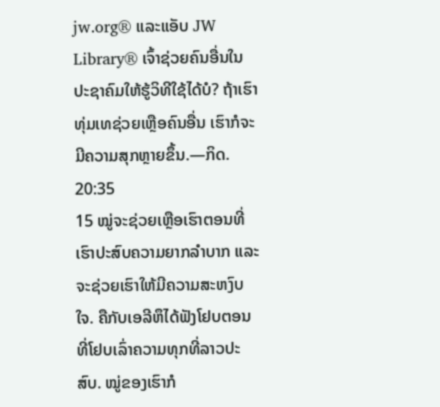jw.org® ແລະແອັບ JW Library® ເຈົ້າຊ່ວຍຄົນອື່ນໃນປະຊາຄົມໃຫ້ຮູ້ວິທີໃຊ້ໄດ້ບໍ? ຖ້າເຮົາທຸ່ມເທຊ່ວຍເຫຼືອຄົນອື່ນ ເຮົາກໍຈະມີຄວາມສຸກຫຼາຍຂຶ້ນ.—ກິດ. 20:35
15 ໝູ່ຈະຊ່ວຍເຫຼືອເຮົາຕອນທີ່ເຮົາປະສົບຄວາມຍາກລຳບາກ ແລະຈະຊ່ວຍເຮົາໃຫ້ມີຄວາມສະຫງົບໃຈ. ຄືກັບເອລີຫຶໄດ້ຟັງໂຢບຕອນທີ່ໂຢບເລົ່າຄວາມທຸກທີ່ລາວປະສົບ. ໝູ່ຂອງເຮົາກໍ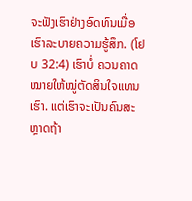ຈະຟັງເຮົາຢ່າງອົດທົນເມື່ອເຮົາລະບາຍຄວາມຮູ້ສຶກ. (ໂຢບ 32:4) ເຮົາບໍ່ ຄວນຄາດໝາຍໃຫ້ໝູ່ຕັດສິນໃຈແທນເຮົາ. ແຕ່ເຮົາຈະເປັນຄົນສະຫຼາດຖ້າ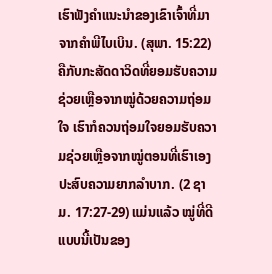ເຮົາຟັງຄຳແນະນຳຂອງເຂົາເຈົ້າທີ່ມາຈາກຄຳພີໄບເບິນ. (ສຸພາ. 15:22) ຄືກັບກະສັດດາວິດທີ່ຍອມຮັບຄວາມຊ່ວຍເຫຼືອຈາກໝູ່ດ້ວຍຄວາມຖ່ອມໃຈ ເຮົາກໍຄວນຖ່ອມໃຈຍອມຮັບຄວາມຊ່ວຍເຫຼືອຈາກໝູ່ຕອນທີ່ເຮົາເອງປະສົບຄວາມຍາກລຳບາກ. (2 ຊາມ. 17:27-29) ແມ່ນແລ້ວ ໝູ່ທີ່ດີແບບນີ້ເປັນຂອງ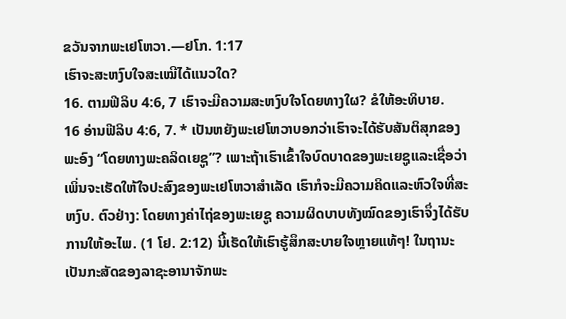ຂວັນຈາກພະເຢໂຫວາ.—ຢໂກ. 1:17
ເຮົາຈະສະຫງົບໃຈສະເໝີໄດ້ແນວໃດ?
16. ຕາມຟີລິບ 4:6, 7 ເຮົາຈະມີຄວາມສະຫງົບໃຈໂດຍທາງໃຜ? ຂໍໃຫ້ອະທິບາຍ.
16 ອ່ານຟີລິບ 4:6, 7. * ເປັນຫຍັງພະເຢໂຫວາບອກວ່າເຮົາຈະໄດ້ຮັບສັນຕິສຸກຂອງພະອົງ “ໂດຍທາງພະຄລິດເຍຊູ”? ເພາະຖ້າເຮົາເຂົ້າໃຈບົດບາດຂອງພະເຍຊູແລະເຊື່ອວ່າເພິ່ນຈະເຮັດໃຫ້ໃຈປະສົງຂອງພະເຢໂຫວາສຳເລັດ ເຮົາກໍຈະມີຄວາມຄິດແລະຫົວໃຈທີ່ສະຫງົບ. ຕົວຢ່າງ: ໂດຍທາງຄ່າໄຖ່ຂອງພະເຍຊູ ຄວາມຜິດບາບທັງໝົດຂອງເຮົາຈຶ່ງໄດ້ຮັບການໃຫ້ອະໄພ. (1 ໂຢ. 2:12) ນີ້ເຮັດໃຫ້ເຮົາຮູ້ສຶກສະບາຍໃຈຫຼາຍແທ້ໆ! ໃນຖານະເປັນກະສັດຂອງລາຊະອານາຈັກພະ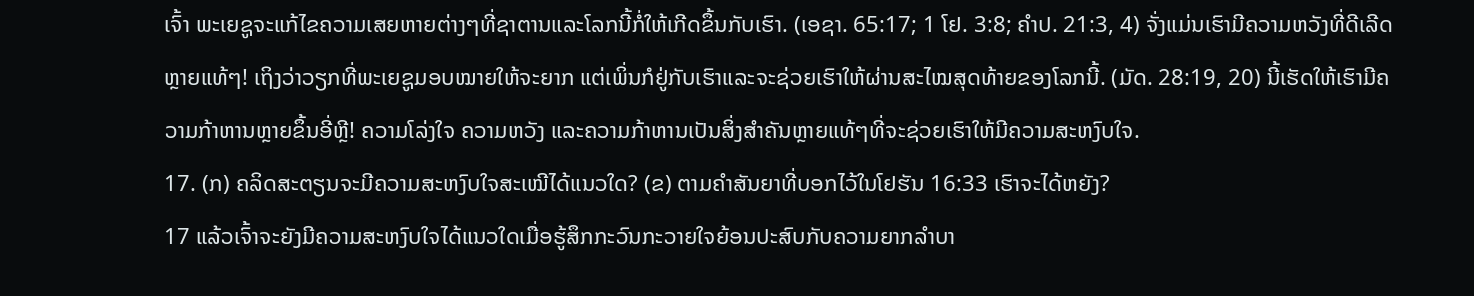ເຈົ້າ ພະເຍຊູຈະແກ້ໄຂຄວາມເສຍຫາຍຕ່າງໆທີ່ຊາຕານແລະໂລກນີ້ກໍ່ໃຫ້ເກີດຂຶ້ນກັບເຮົາ. (ເອຊາ. 65:17; 1 ໂຢ. 3:8; ຄຳປ. 21:3, 4) ຈັ່ງແມ່ນເຮົາມີຄວາມຫວັງທີ່ດີເລີດຫຼາຍແທ້ໆ! ເຖິງວ່າວຽກທີ່ພະເຍຊູມອບໝາຍໃຫ້ຈະຍາກ ແຕ່ເພິ່ນກໍຢູ່ກັບເຮົາແລະຈະຊ່ວຍເຮົາໃຫ້ຜ່ານສະໄໝສຸດທ້າຍຂອງໂລກນີ້. (ມັດ. 28:19, 20) ນີ້ເຮັດໃຫ້ເຮົາມີຄວາມກ້າຫານຫຼາຍຂຶ້ນອີ່ຫຼີ! ຄວາມໂລ່ງໃຈ ຄວາມຫວັງ ແລະຄວາມກ້າຫານເປັນສິ່ງສຳຄັນຫຼາຍແທ້ໆທີ່ຈະຊ່ວຍເຮົາໃຫ້ມີຄວາມສະຫງົບໃຈ.
17. (ກ) ຄລິດສະຕຽນຈະມີຄວາມສະຫງົບໃຈສະເໝີໄດ້ແນວໃດ? (ຂ) ຕາມຄຳສັນຍາທີ່ບອກໄວ້ໃນໂຢຮັນ 16:33 ເຮົາຈະໄດ້ຫຍັງ?
17 ແລ້ວເຈົ້າຈະຍັງມີຄວາມສະຫງົບໃຈໄດ້ແນວໃດເມື່ອຮູ້ສຶກກະວົນກະວາຍໃຈຍ້ອນປະສົບກັບຄວາມຍາກລຳບາ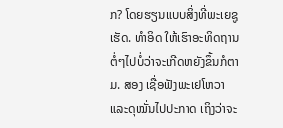ກ? ໂດຍຮຽນແບບສິ່ງທີ່ພະເຍຊູເຮັດ. ທຳອິດ ໃຫ້ເຮົາອະທິດຖານຕໍ່ໆໄປບໍ່ວ່າຈະເກີດຫຍັງຂຶ້ນກໍຕາມ. ສອງ ເຊື່ອຟັງພະເຢໂຫວາແລະດຸໝັ່ນໄປປະກາດ ເຖິງວ່າຈະ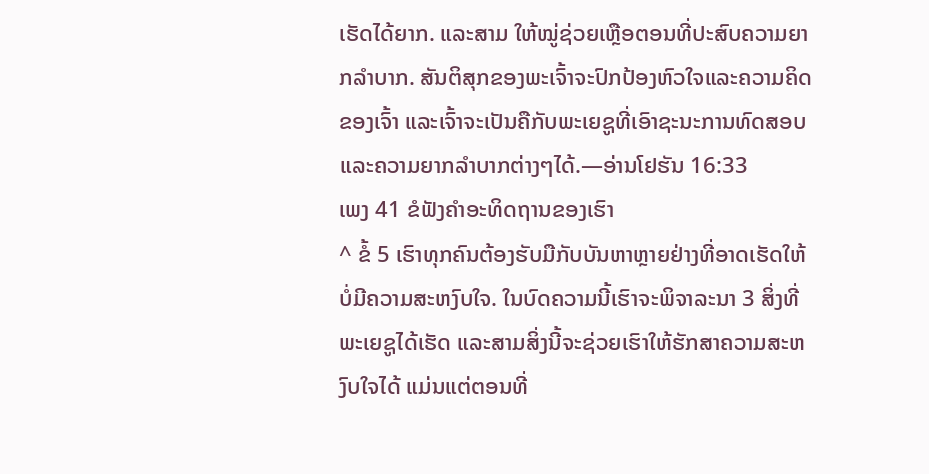ເຮັດໄດ້ຍາກ. ແລະສາມ ໃຫ້ໝູ່ຊ່ວຍເຫຼືອຕອນທີ່ປະສົບຄວາມຍາກລຳບາກ. ສັນຕິສຸກຂອງພະເຈົ້າຈະປົກປ້ອງຫົວໃຈແລະຄວາມຄິດຂອງເຈົ້າ ແລະເຈົ້າຈະເປັນຄືກັບພະເຍຊູທີ່ເອົາຊະນະການທົດສອບແລະຄວາມຍາກລຳບາກຕ່າງໆໄດ້.—ອ່ານໂຢຮັນ 16:33
ເພງ 41 ຂໍຟັງຄຳອະທິດຖານຂອງເຮົາ
^ ຂໍ້ 5 ເຮົາທຸກຄົນຕ້ອງຮັບມືກັບບັນຫາຫຼາຍຢ່າງທີ່ອາດເຮັດໃຫ້ບໍ່ມີຄວາມສະຫງົບໃຈ. ໃນບົດຄວາມນີ້ເຮົາຈະພິຈາລະນາ 3 ສິ່ງທີ່ພະເຍຊູໄດ້ເຮັດ ແລະສາມສິ່ງນີ້ຈະຊ່ວຍເຮົາໃຫ້ຮັກສາຄວາມສະຫງົບໃຈໄດ້ ແມ່ນແຕ່ຕອນທີ່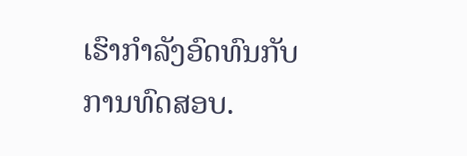ເຮົາກຳລັງອົດທົນກັບການທົດສອບ.